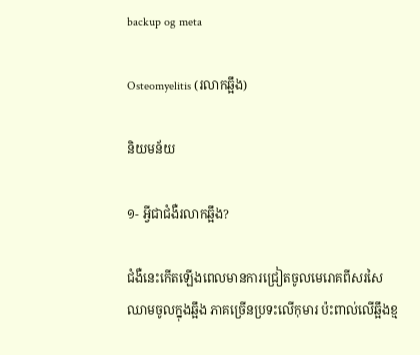backup og meta

Osteomyelitis (រលាកឆ្អឹង)

និយមន័យ

១- អ្វីជាជំងឺរលាកឆ្អឹង?

ជំងឺនេះកើតឡើងពេលមានការជ្រៀតចូលមេរោគពីសរសៃឈាមចូលក្នុងឆ្អឹង ភាគច្រើនប្រទះលើកុមារ ប៉ះពាល់លើឆ្អឹងខ្ម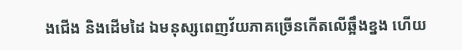ងជើង និងដើមដៃ ឯមនុស្សពេញវ័យភាគច្រើនកើតលើឆ្អឹងខ្នង ហើយ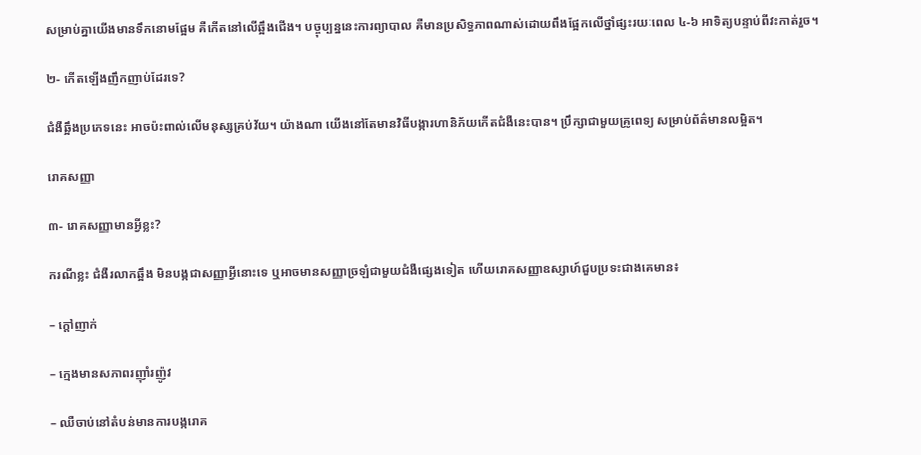សម្រាប់គ្នាយើងមានទឹកនោមផ្អែម គឺកើតនៅលើឆ្អឹងជើង។ បច្ចុប្បន្ននេះការព្យាបាល គឺមានប្រសិទ្ធភាពណាស់ដោយពឹងផ្អែកលើថ្នាំផ្សះរយៈពេល ៤-៦ អាទិត្យបន្ទាប់ពីវះកាត់រួច។

២- កើតឡើងញឹកញាប់ដែរទេ?

ជំងឺឆ្អឹងប្រភេទនេះ អាចប៉ះពាល់លើមនុស្សគ្រប់វ័យ។ យ៉ាងណា យើងនៅតែមានវិធីបង្ការហានិភ័យកើតជំងឺនេះបាន។ បឹ្រក្សាជាមួយគ្រូពេទ្យ សម្រាប់ព័ត៌មានលម្អិត។

រោគសញ្ញា

៣- រោគសញ្ញាមានអ្វីខ្លះ?

ករណីខ្លះ ជំងឺរលាកឆ្អឹង មិនបង្កជាសញ្ញាអ្វីនោះទេ ឬអាចមានសញ្ញាច្រឡំជាមួយជំងឺផ្សេងទៀត ហើយរោគសញ្ញាឧស្សាហ៍ជួបប្រទះជាងគេមាន៖

– ក្ដៅញាក់

– ក្មេងមានសភាពរញ៉ាំរញ៉ូវ

– ឈឺចាប់នៅតំបន់មានការបង្ករោគ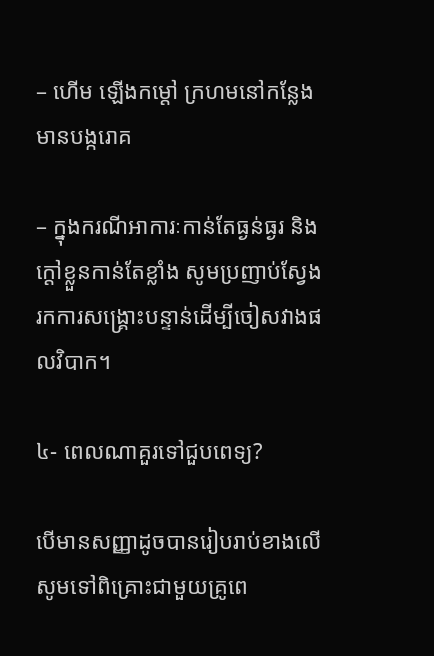– ហើម ឡើងកម្ដៅ ក្រហមនៅកន្លែងមានបង្ករោគ

– ក្នុងករណីអាការៈកាន់តែធ្ងន់ធ្ងរ និងក្ដៅខ្លួនកាន់តែខ្លាំង សូមប្រញាប់ស្វែងរកការសង្គ្រោះបន្ទាន់ដើម្បីចៀសវាងផលវិបាក។

៤- ពេលណាគួរទៅជួបពេទ្យ?

បើមានសញ្ញាដូចបានរៀបរាប់ខាងលើ សូមទៅពិគ្រោះជាមួយគ្រូពេ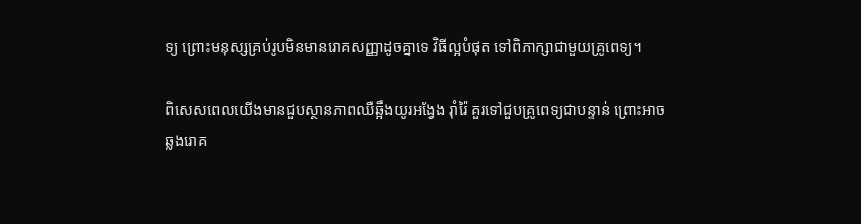ទ្យ ព្រោះមនុស្សគ្រប់រូបមិនមានរោគសញ្ញាដូចគ្នាទេ វិធីល្អបំផុត ទៅពិភាក្សាជាមួយគ្រូពេទ្យ។

ពិសេសពេលយើងមានជួបស្ថានភាពឈឺឆ្អឹងយូរអង្វែង រ៉ាំរ៉ៃ គួរទៅជួបគ្រូពេទ្យជាបន្ទាន់ ព្រោះអាចឆ្លងរោគ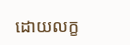ដោយលក្ខ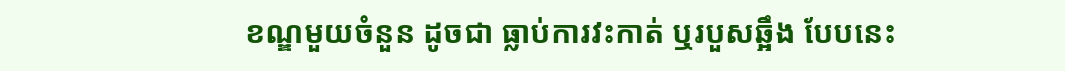ខណ្ឌមួយចំនួន ដូចជា ធ្លាប់ការវះកាត់ ឬរបួសឆ្អឹង បែបនេះ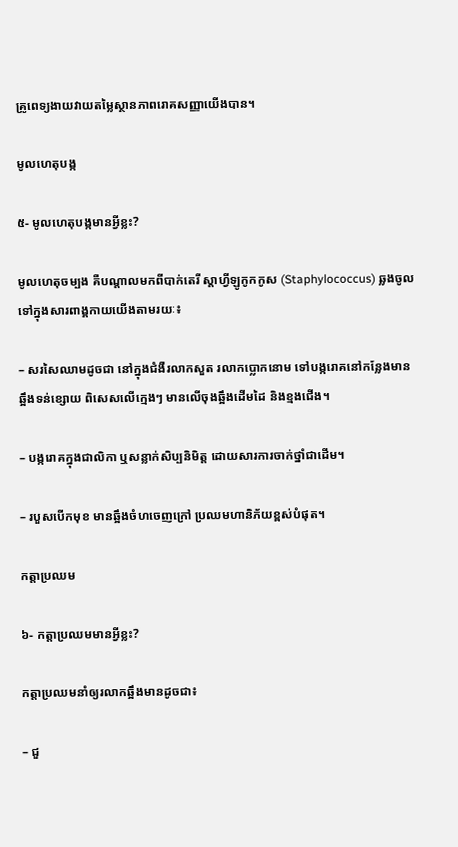គ្រូពេទ្យងាយវាយតម្លៃស្ថានភាពរោគសញ្ញាយើងបាន។

មូលហេតុបង្ក

៥- មូលហេតុបង្កមានអ្វីខ្លះ?

មូលហេតុចម្បង គឺបណ្តាលមកពីបាក់តេរី ស្តាហ្វីឡូកូកកូស (Staphylococcus) ឆ្លងចូលទៅក្នុងសារពាង្គកាយយើងតាមរយៈ៖

– សរសៃឈាមដូចជា នៅក្នុងជំងឺរលាកសួត រលាកប្លោកនោម ទៅបង្ករោគនៅកន្លែងមានឆ្អឹងទន់ខ្សោយ ពិសេសលើក្មេងៗ មានលើចុងឆ្អឹងដើមដៃ និងខ្មងជើង។

– បង្ករោគក្នុងជាលិកា ឬសន្លាក់សិប្បនិមិត្ត ដោយសារការចាក់ថ្នាំជាដើម។

– របួសបើកមុខ មានឆ្អឹងចំហចេញក្រៅ ប្រឈមហានិភ័យខ្ពស់បំផុត។

កត្តាប្រឈម

៦- កត្តាប្រឈមមានអ្វីខ្លះ?

កត្តាប្រឈមនាំឲ្យរលាកឆ្អឹងមានដូចជា៖

– ជួ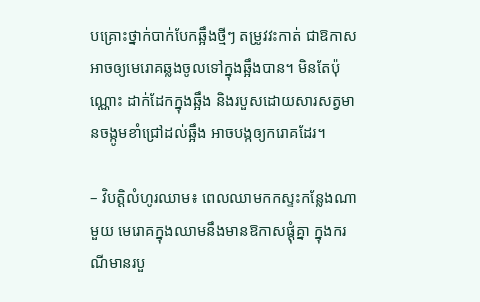បគ្រោះថ្នាក់បាក់បែកឆ្អឹងថ្មីៗ តម្រូវវះកាត់ ជាឱកាសអាចឲ្យមេរោគឆ្លងចូលទៅក្នុងឆ្អឹងបាន។ មិនតែប៉ុណ្ណោះ ដាក់ដែកក្នុងឆ្អឹង និងរបួសដោយសារសត្វមានចង្កូមខាំជ្រៅដល់ឆ្អឹង អាចបង្កឲ្យករោគដែរ។

– វិបត្តិលំហូរឈាម៖ ពេលឈាមកកស្ទះកន្លែងណាមួយ មេរោគក្នុងឈាមនឹងមានឱកាសផ្ដុំគ្នា ក្នុងករណីមានរបួ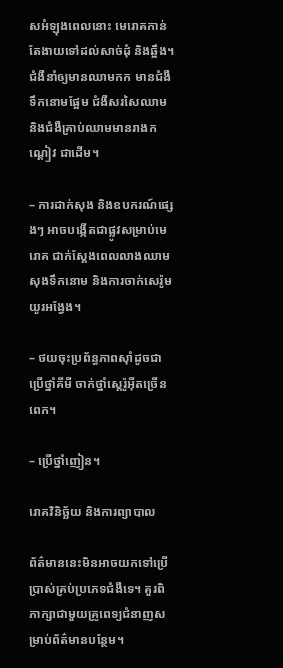សអំឡុងពេលនោះ មេរោគកាន់តែងាយទៅដល់សាច់ដុំ និងឆ្អឹង។ ជំងឺនាំឲ្យមានឈាមកក មានជំងឺទឹកនោមផ្អែម ជំងឺសរសៃឈាម និងជំងឺគ្រាប់ឈាមមានរាងកណ្ដៀវ ជាដើម។

– ការដាក់សុង និងឧបករណ៍ផ្សេងៗ អាចបង្កើតជាផ្លូវសម្រាប់មេរោគ ជាក់ស្តែងពេលលាងឈាម សុងទឹកនោម និងការចាក់សេរ៉ូមយូរអង្វែង។

– ថយចុះប្រព័ន្ធភាពស៊ាំដូចជា ប្រើថ្នាំគីមី ចាក់ថ្នាំស្តេរ៉ូអ៊ីតច្រើនពេក។

– ប្រើថ្នាំញៀន។

រោគវិនិច្ឆ័យ និងការព្យាបាល

ព័ត៌មាននេះមិនអាចយកទៅប្រើប្រាស់គ្រប់ប្រភេទជំងឺទេ។ គួរពិភាក្សាជាមួយគ្រូពេទ្យជំនាញសម្រាប់ព័ត៌មានបន្ថែម។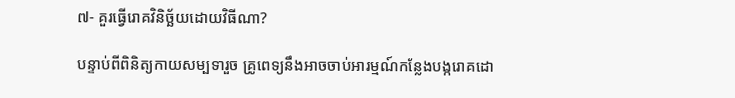៧- គួរធ្វើរោគវិនិច្ឆ័យដោយវិធីណា?

បន្ទាប់ពីពិនិត្យកាយសម្បទារួច គ្រូពេទ្យនឹងអាចចាប់អារម្មណ៍កន្លែងបង្ករោគដោ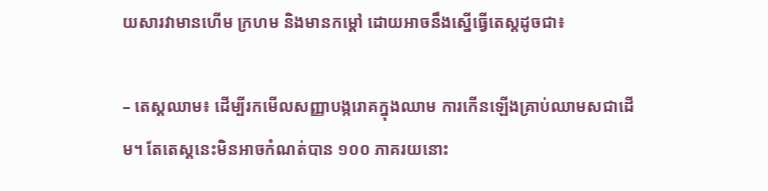យសារវាមានហើម ក្រហម និងមានកម្ដៅ ដោយអាចនឹងស្នើធ្វើតេស្តដូចជា៖

– តេស្តឈាម៖ ដើម្បីរកមើលសញ្ញាបង្ករោគក្នុងឈាម ការកើនឡើងគ្រាប់ឈាមសជាដើម។ តែតេស្តនេះមិនអាចកំណត់បាន ១០០ ភាគរយនោះ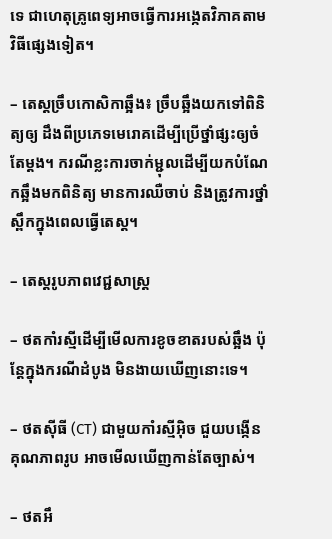ទេ ជាហេតុគ្រូពេទ្យអាចធ្វើការអង្កេតវិភាគតាមវិធីផ្សេងទៀត។

– តេស្តច្រឹបកោសិកាឆ្អឹង៖ ច្រឹបឆ្អឹងយកទៅពិនិត្យឲ្យ ដឹងពីប្រភេទមេរោគដើម្បីប្រើថ្នាំផ្សះឲ្យចំតែម្ដង។ ករណីខ្លះការចាក់ម្ជុលដើម្បីយកបំណែកឆ្អឹងមកពិនិត្យ មានការឈឺចាប់ និងត្រូវការថ្នាំស្ពឹកក្នុងពេលធ្វើតេស្ត។

– តេស្តរូបភាពវេជ្ជសាស្ត្រ

– ថតកាំរស្មីដើម្បីមើលការខូចខាតរបស់ឆ្អឹង ប៉ុន្តែក្នុងករណីដំបូង មិនងាយឃើញនោះទេ។

– ថតស៊ីធី (CT) ជាមួយកាំរស្មីអ៊ិច ជួយបង្កើនគុណភាពរូប អាចមើលឃើញកាន់តែច្បាស់។

– ថតអឹ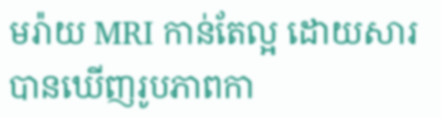មរ៉ាយ MRI កាន់តែល្អ ដោយសារបានឃើញរូបភាពកា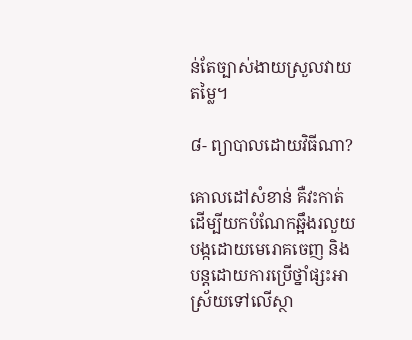ន់តែច្បាស់ងាយស្រួលវាយតម្លៃ។

៨- ព្យាបាលដោយវិធីណា?

គោលដៅសំខាន់ គឺវះកាត់ដើម្បីយកបំណែកឆ្អឹងរលួយបង្កដោយមេរោគចេញ និងបន្តដោយការប្រើថ្នាំផ្សះអាស្រ័យទៅលើស្ថា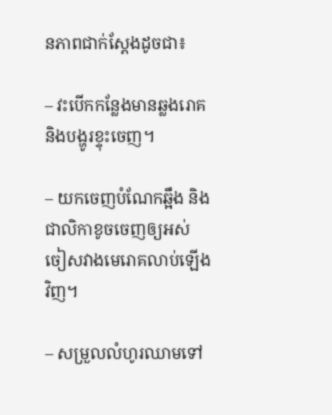នភាពជាក់ស្ដែងដូចជា៖

– វះបើកកន្លែងមានឆ្លងរោគ និងបង្ហូរខ្ទុះចេញ។

– យកចេញបំណែកឆ្អឹង និងជាលិកាខូចចេញឲ្យអស់ ចៀសវាងមេរោគលាប់ឡើងវិញ។

– សម្រួលលំហូរឈាមទៅ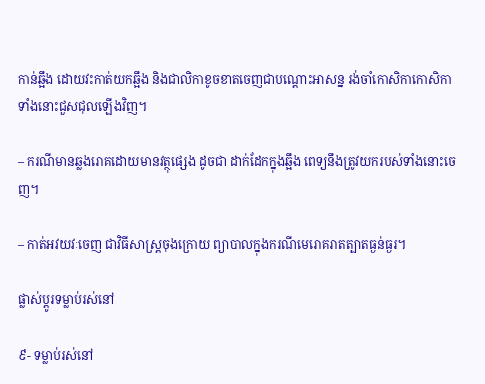កាន់ឆ្អឹង ដោយវះកាត់យកឆ្អឹង និងជាលិកាខូចខាតចេញជាបណ្ដោះអាសន្ន រង់ចាំកោសិកាកោសិកាទាំងនោះជួសជុលឡើងវិញ។

– ករណីមានឆ្លងរោគដោយមានវត្ថុផ្សេង ដូចជា ដាក់ដែកក្នុងឆ្អឹង ពេទ្យនឹងត្រូវយករបស់ទាំងនោះចេញ។

– កាត់អវយវៈចេញ ជាវិធីសាស្ត្រចុងក្រោយ ព្យាបាលក្នុងករណីមេរោគរាតត្បាតធ្ងន់ធ្ងរ។

ផ្លាស់ប្តូរទម្លាប់រស់នៅ

៩- ទម្លាប់រស់នៅ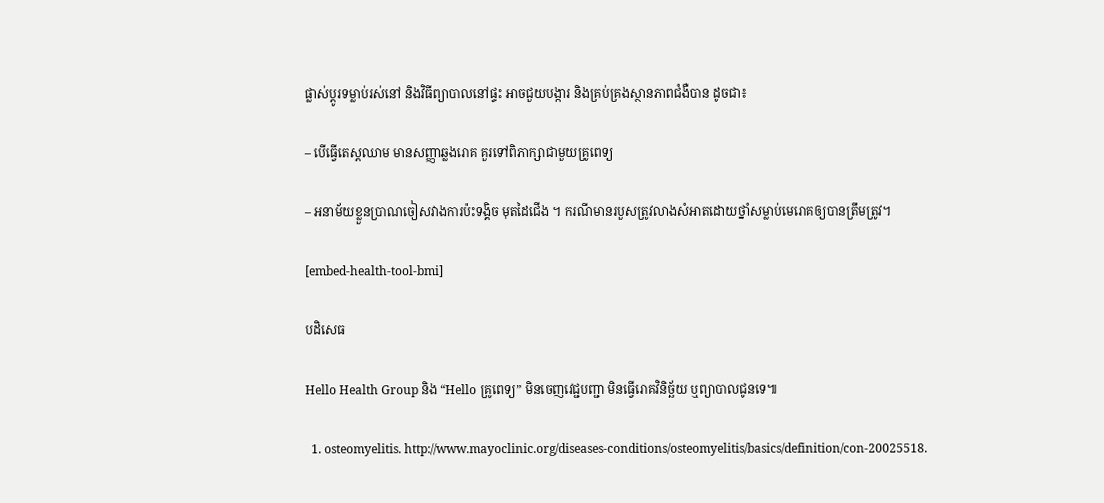ផ្លាស់ប្តូរទម្លាប់រស់នៅ និងវិធីព្យាបាលនៅផ្ទះ អាចជួយបង្ការ និងគ្រប់គ្រងស្ថានភាពជំងឺបាន ដូចជា៖

– បើធ្វើតេស្តឈាម មានសញ្ញាឆ្លងរោគ គួរទៅពិភាក្សាជាមួយគ្រូពេទ្យ

– អនាម័យខ្លួនប្រាណចៀសវាងការប៉ះទង្គិច មុតដៃជើង ។ ករណីមានរបួសត្រូវលាងសំអាតដោយថ្នាំសម្លាប់មេរោគឲ្យបានត្រឹមត្រូវ។

[embed-health-tool-bmi]

បដិសេធ

Hello Health Group និង “Hello គ្រូពេទ្យ” មិនចេញវេជ្ជបញ្ជា មិនធ្វើរោគវិនិច្ឆ័យ ឬព្យាបាលជូនទេ៕

  1. osteomyelitis. http://www.mayoclinic.org/diseases-conditions/osteomyelitis/basics/definition/con-20025518.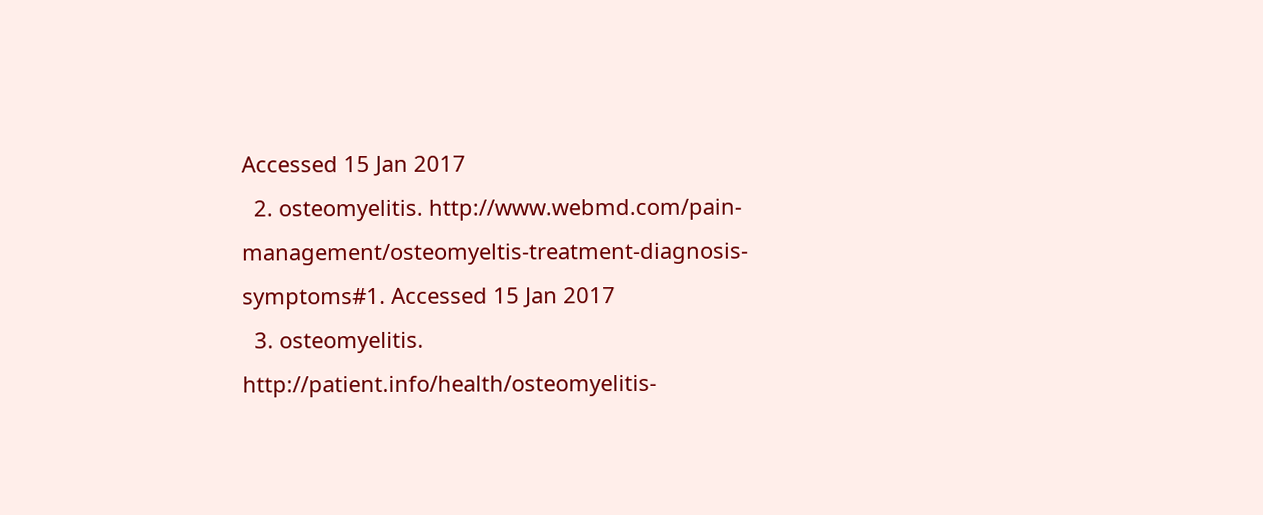Accessed 15 Jan 2017
  2. osteomyelitis. http://www.webmd.com/pain-management/osteomyeltis-treatment-diagnosis-symptoms#1. Accessed 15 Jan 2017
  3. osteomyelitis. http://patient.info/health/osteomyelitis-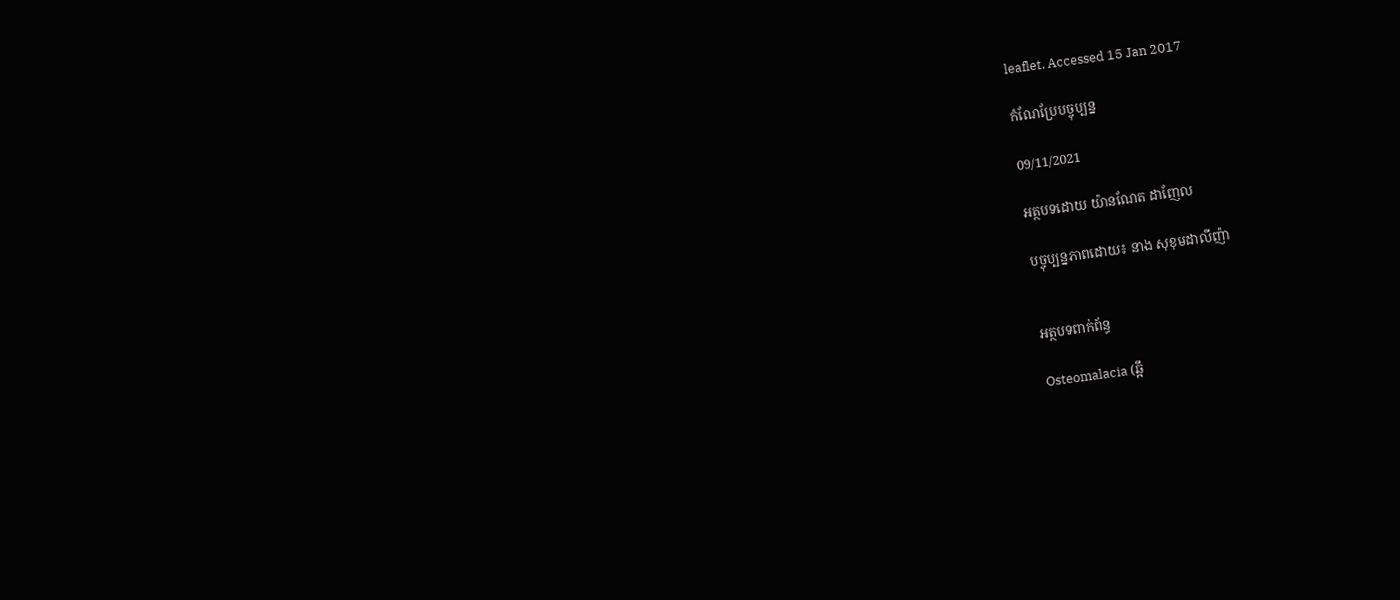leaflet. Accessed 15 Jan 2017

កំណែប្រែបច្ចុប្បន្ន

09/11/2021

អត្ថបទដោយ យ៉ានណែត ដាញែល

បច្ចុប្បន្នភាពដោយ៖ នាង សុខុមដាលីញ៉ា


អត្ថបទពាក់ព័ន្ធ

Osteomalacia (ឆ្អឹ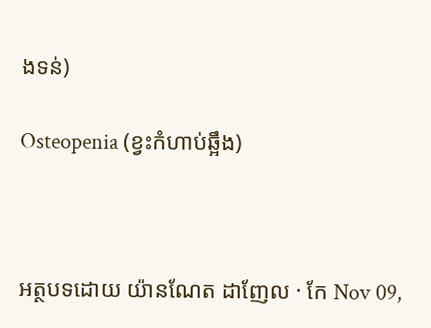ងទន់)

Osteopenia (ខ្វះកំហាប់ឆ្អឹង)



អត្ថបទដោយ យ៉ានណែត ដាញែល · កែ Nov 09,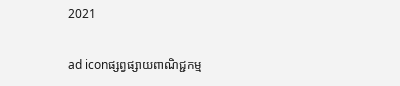2021

ad iconផ្សព្វផ្សាយពាណិជ្ជកម្ម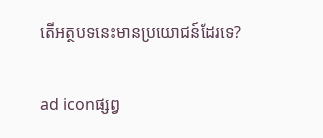តើអត្ថបទនេះមានប្រយោជន៍ដែរទេ?

ad iconផ្សព្វ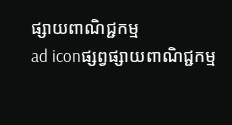ផ្សាយពាណិជ្ជកម្ម
ad iconផ្សព្វផ្សាយពាណិជ្ជកម្ម